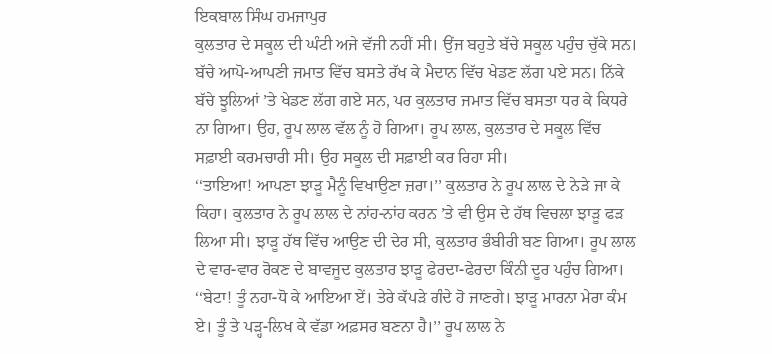ਇਕਬਾਲ ਸਿੰਘ ਹਮਜਾਪੁਰ
ਕੁਲਤਾਰ ਦੇ ਸਕੂਲ ਦੀ ਘੰਟੀ ਅਜੇ ਵੱਜੀ ਨਹੀਂ ਸੀ। ਉਂਜ ਬਹੁਤੇ ਬੱਚੇ ਸਕੂਲ ਪਹੁੰਚ ਚੁੱਕੇ ਸਨ। ਬੱਚੇ ਆਪੋ-ਆਪਣੀ ਜਮਾਤ ਵਿੱਚ ਬਸਤੇ ਰੱਖ ਕੇ ਮੈਦਾਨ ਵਿੱਚ ਖੇਡਣ ਲੱਗ ਪਏ ਸਨ। ਨਿੱਕੇ ਬੱਚੇ ਝੂਲਿਆਂ ’ਤੇ ਖੇਡਣ ਲੱਗ ਗਏ ਸਨ, ਪਰ ਕੁਲਤਾਰ ਜਮਾਤ ਵਿੱਚ ਬਸਤਾ ਧਰ ਕੇ ਕਿਧਰੇ ਨਾ ਗਿਆ। ਉਹ, ਰੂਪ ਲਾਲ ਵੱਲ ਨੂੰ ਹੋ ਗਿਆ। ਰੂਪ ਲਾਲ, ਕੁਲਤਾਰ ਦੇ ਸਕੂਲ ਵਿੱਚ ਸਫ਼ਾਈ ਕਰਮਚਾਰੀ ਸੀ। ਉਹ ਸਕੂਲ ਦੀ ਸਫ਼ਾਈ ਕਰ ਰਿਹਾ ਸੀ।
‘‘ਤਾਇਆ! ਆਪਣਾ ਝਾੜੂ ਮੈਨੂੰ ਵਿਖਾਉਣਾ ਜ਼ਰਾ।’’ ਕੁਲਤਾਰ ਨੇ ਰੂਪ ਲਾਲ ਦੇ ਨੇੜੇ ਜਾ ਕੇ ਕਿਹਾ। ਕੁਲਤਾਰ ਨੇ ਰੂਪ ਲਾਲ ਦੇ ਨਾਂਹ-ਨਾਂਹ ਕਰਨ ’ਤੇ ਵੀ ਉਸ ਦੇ ਹੱਥ ਵਿਚਲਾ ਝਾੜੂ ਫੜ ਲਿਆ ਸੀ। ਝਾੜੂ ਹੱਥ ਵਿੱਚ ਆਉਣ ਦੀ ਦੇਰ ਸੀ, ਕੁਲਤਾਰ ਭੰਬੀਰੀ ਬਣ ਗਿਆ। ਰੂਪ ਲਾਲ ਦੇ ਵਾਰ-ਵਾਰ ਰੋਕਣ ਦੇ ਬਾਵਜੂਦ ਕੁਲਤਾਰ ਝਾੜੂ ਫੇਰਦਾ-ਫੇਰਦਾ ਕਿੰਨੀ ਦੂਰ ਪਹੁੰਚ ਗਿਆ।
‘‘ਬੇਟਾ! ਤੂੰ ਨਹਾ-ਧੋ ਕੇ ਆਇਆ ਏਂ। ਤੇਰੇ ਕੱਪੜੇ ਗੰਦੇ ਹੋ ਜਾਣਗੇ। ਝਾੜੂ ਮਾਰਨਾ ਮੇਰਾ ਕੰਮ ਏ। ਤੂੰ ਤੇ ਪੜ੍ਹ-ਲਿਖ ਕੇ ਵੱਡਾ ਅਫ਼ਸਰ ਬਣਨਾ ਹੈ।’’ ਰੂਪ ਲਾਲ ਨੇ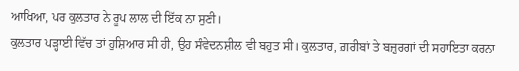ਆਖਿਆ, ਪਰ ਕੁਲਤਾਰ ਨੇ ਰੂਪ ਲਾਲ ਦੀ ਇੱਕ ਨਾ ਸੁਣੀ।
ਕੁਲਤਾਰ ਪੜ੍ਹਾਈ ਵਿੱਚ ਤਾਂ ਹੁਸ਼ਿਆਰ ਸੀ ਹੀ, ਉਹ ਸੰਵੇਦਨਸ਼ੀਲ ਵੀ ਬਹੁਤ ਸੀ। ਕੁਲਤਾਰ, ਗ਼ਰੀਬਾਂ ਤੇ ਬਜ਼ੁਰਗਾਂ ਦੀ ਸਹਾਇਤਾ ਕਰਨਾ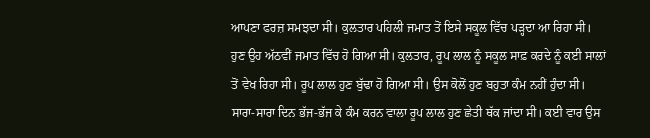ਆਪਣਾ ਫਰਜ਼ ਸਮਝਦਾ ਸੀ। ਕੁਲਤਾਰ ਪਹਿਲੀ ਜਮਾਤ ਤੋਂ ਇਸੇ ਸਕੂਲ ਵਿੱਚ ਪੜ੍ਹਦਾ ਆ ਰਿਹਾ ਸੀ। ਹੁਣ ਉਹ ਅੱਠਵੀਂ ਜਮਾਤ ਵਿੱਚ ਹੋ ਗਿਆ ਸੀ। ਕੁਲਤਾਰ, ਰੂਪ ਲਾਲ ਨੂੰ ਸਕੂਲ ਸਾਫ਼ ਕਰਦੇ ਨੂੰ ਕਈ ਸਾਲਾਂ ਤੋਂ ਵੇਖ ਰਿਹਾ ਸੀ। ਰੂਪ ਲਾਲ ਹੁਣ ਬੁੱਢਾ ਹੋ ਗਿਆ ਸੀ। ਉਸ ਕੋਲੋਂ ਹੁਣ ਬਹੁਤਾ ਕੰਮ ਨਹੀਂ ਹੁੰਦਾ ਸੀ। ਸਾਰਾ-ਸਾਰਾ ਦਿਨ ਭੱਜ-ਭੱਜ ਕੇ ਕੰਮ ਕਰਨ ਵਾਲਾ ਰੂਪ ਲਾਲ ਹੁਣ ਛੇਤੀ ਥੱਕ ਜਾਂਦਾ ਸੀ। ਕਈ ਵਾਰ ਉਸ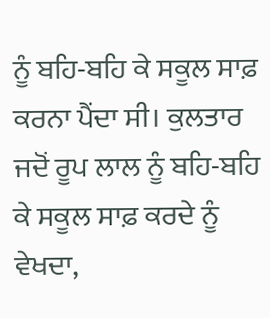ਨੂੰ ਬਹਿ-ਬਹਿ ਕੇ ਸਕੂਲ ਸਾਫ਼ ਕਰਨਾ ਪੈਂਦਾ ਸੀ। ਕੁਲਤਾਰ ਜਦੋਂ ਰੂਪ ਲਾਲ ਨੂੰ ਬਹਿ-ਬਹਿ ਕੇ ਸਕੂਲ ਸਾਫ਼ ਕਰਦੇ ਨੂੰ ਵੇਖਦਾ,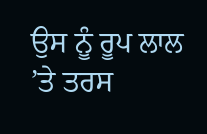ਉਸ ਨੂੰ ਰੂਪ ਲਾਲ ’ਤੇ ਤਰਸ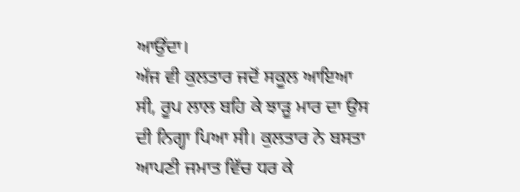ਆਉਂਦਾ।
ਅੱਜ ਵੀ ਕੁਲਤਾਰ ਜਦੋਂ ਸਕੂਲ ਆਇਆ ਸੀ, ਰੂਪ ਲਾਲ ਬਹਿ ਕੇ ਝਾੜੂ ਮਾਰ ਦਾ ਉਸ ਦੀ ਨਿਗ੍ਹਾ ਪਿਆ ਸੀ। ਕੁਲਤਾਰ ਨੇ ਬਸਤਾ ਆਪਣੀ ਜਮਾਤ ਵਿੱਚ ਧਰ ਕੇ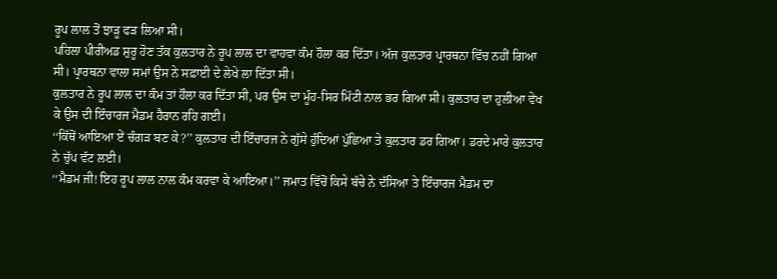ਰੂਪ ਲਾਲ ਤੋਂ ਝਾੜੂ ਫੜ ਲਿਆ ਸੀ।
ਪਹਿਲਾ ਪੀਰੀਅਡ ਸ਼ੁਰੂ ਹੋਣ ਤੱਕ ਕੁਲਤਾਰ ਨੇ ਰੂਪ ਲਾਲ ਦਾ ਵਾਹਵਾ ਕੰਮ ਹੌਲਾ ਕਰ ਦਿੱਤਾ। ਅੱਜ ਕੁਲਤਾਰ ਪ੍ਰਾਰਥਨਾ ਵਿੱਚ ਨਹੀਂ ਗਿਆ ਸੀ। ਪ੍ਰਾਰਥਨਾ ਵਾਲਾ ਸਮਾਂ ਉਸ ਨੇ ਸਫ਼ਾਈ ਦੇ ਲੇਖੇ ਲਾ ਦਿੱਤਾ ਸੀ।
ਕੁਲਤਾਰ ਨੇ ਰੂਪ ਲਾਲ ਦਾ ਕੰਮ ਤਾਂ ਹੌਲਾ ਕਰ ਦਿੱਤਾ ਸੀ, ਪਰ ਉਸ ਦਾ ਮੂੰਹ-ਸਿਰ ਮਿੱਟੀ ਨਾਲ ਭਰ ਗਿਆ ਸੀ। ਕੁਲਤਾਰ ਦਾ ਹੁਲੀਆ ਵੇਖ ਕੇ ਉਸ ਦੀ ਇੰਚਾਰਜ ਮੈਡਮ ਹੈਰਾਨ ਰਹਿ ਗਈ।
‘‘ਕਿੱਥੋਂ ਆਇਆ ਏਂ ਚੰਗੜ ਬਣ ਕੇ?’’ ਕੁਲਤਾਰ ਦੀ ਇੰਚਾਰਜ ਨੇ ਗੁੱਸੇ ਹੁੰਦਿਆਂ ਪੁੱਛਿਆ ਤੇ ਕੁਲਤਾਰ ਡਰ ਗਿਆ। ਡਰਦੇ ਮਾਰੇ ਕੁਲਤਾਰ ਨੇ ਚੁੱਪ ਵੱਟ ਲਈ।
‘‘ਮੈਡਮ ਜੀ! ਇਹ ਰੂਪ ਲਾਲ ਨਾਲ ਕੰਮ ਕਰਵਾ ਕੇ ਆਇਆ।’’ ਜਮਾਤ ਵਿੱਚੋਂ ਕਿਸੇ ਬੱਚੇ ਨੇ ਦੱਸਿਆ ਤੇ ਇੰਚਾਰਜ ਮੈਡਮ ਦਾ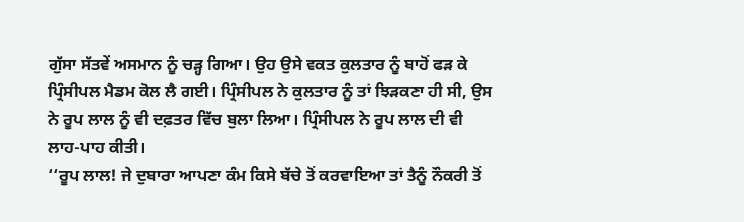ਗੁੱਸਾ ਸੱਤਵੇਂ ਅਸਮਾਨ ਨੂੰ ਚੜ੍ਹ ਗਿਆ। ਉਹ ਉਸੇ ਵਕਤ ਕੁਲਤਾਰ ਨੂੰ ਬਾਹੋਂ ਫੜ ਕੇ ਪ੍ਰਿੰਸੀਪਲ ਮੈਡਮ ਕੋਲ ਲੈ ਗਈ। ਪ੍ਰਿੰਸੀਪਲ ਨੇ ਕੁਲਤਾਰ ਨੂੰ ਤਾਂ ਝਿੜਕਣਾ ਹੀ ਸੀ, ਉਸ ਨੇ ਰੂਪ ਲਾਲ ਨੂੰ ਵੀ ਦਫ਼ਤਰ ਵਿੱਚ ਬੁਲਾ ਲਿਆ। ਪ੍ਰਿੰਸੀਪਲ ਨੇ ਰੂਪ ਲਾਲ ਦੀ ਵੀ ਲਾਹ-ਪਾਹ ਕੀਤੀ।
‘‘ਰੂਪ ਲਾਲ! ਜੇ ਦੁਬਾਰਾ ਆਪਣਾ ਕੰਮ ਕਿਸੇ ਬੱਚੇ ਤੋਂ ਕਰਵਾਇਆ ਤਾਂ ਤੈਨੂੰ ਨੌਕਰੀ ਤੋਂ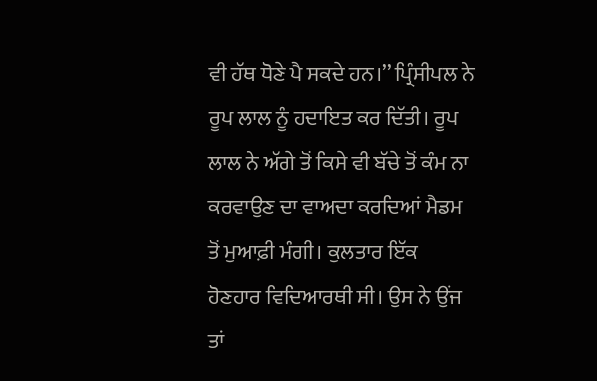ਵੀ ਹੱਥ ਧੋਣੇ ਪੈ ਸਕਦੇ ਹਨ।’’ ਪ੍ਰਿੰਸੀਪਲ ਨੇ ਰੂਪ ਲਾਲ ਨੂੰ ਹਦਾਇਤ ਕਰ ਦਿੱਤੀ। ਰੂਪ ਲਾਲ ਨੇ ਅੱਗੇ ਤੋਂ ਕਿਸੇ ਵੀ ਬੱਚੇ ਤੋਂ ਕੰਮ ਨਾ ਕਰਵਾਉਣ ਦਾ ਵਾਅਦਾ ਕਰਦਿਆਂ ਮੈਡਮ ਤੋਂ ਮੁਆਫ਼ੀ ਮੰਗੀ। ਕੁਲਤਾਰ ਇੱਕ ਹੋਣਹਾਰ ਵਿਦਿਆਰਥੀ ਸੀ। ਉਸ ਨੇ ਉਂਜ ਤਾਂ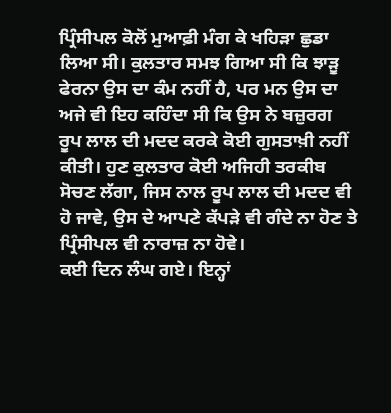ਪ੍ਰਿੰਸੀਪਲ ਕੋਲੋਂ ਮੁਆਫ਼ੀ ਮੰਗ ਕੇ ਖਹਿੜਾ ਛੁਡਾ ਲਿਆ ਸੀ। ਕੁਲਤਾਰ ਸਮਝ ਗਿਆ ਸੀ ਕਿ ਝਾੜੂ ਫੇਰਨਾ ਉਸ ਦਾ ਕੰਮ ਨਹੀਂ ਹੈ, ਪਰ ਮਨ ਉਸ ਦਾ ਅਜੇ ਵੀ ਇਹ ਕਹਿੰਦਾ ਸੀ ਕਿ ਉਸ ਨੇ ਬਜ਼ੁਰਗ ਰੂਪ ਲਾਲ ਦੀ ਮਦਦ ਕਰਕੇ ਕੋਈ ਗੁਸਤਾਖ਼ੀ ਨਹੀਂ ਕੀਤੀ। ਹੁਣ ਕੁਲਤਾਰ ਕੋਈ ਅਜਿਹੀ ਤਰਕੀਬ ਸੋਚਣ ਲੱਗਾ, ਜਿਸ ਨਾਲ ਰੂਪ ਲਾਲ ਦੀ ਮਦਦ ਵੀ ਹੋ ਜਾਵੇ, ਉਸ ਦੇ ਆਪਣੇ ਕੱਪੜੇ ਵੀ ਗੰਦੇ ਨਾ ਹੋਣ ਤੇ ਪ੍ਰਿੰਸੀਪਲ ਵੀ ਨਾਰਾਜ਼ ਨਾ ਹੋਵੇ।
ਕਈ ਦਿਨ ਲੰਘ ਗਏ। ਇਨ੍ਹਾਂ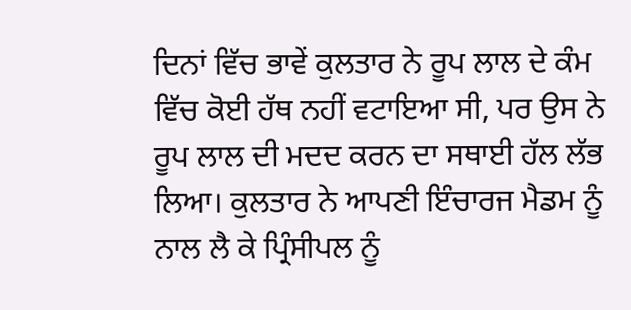ਦਿਨਾਂ ਵਿੱਚ ਭਾਵੇਂ ਕੁਲਤਾਰ ਨੇ ਰੂਪ ਲਾਲ ਦੇ ਕੰਮ ਵਿੱਚ ਕੋਈ ਹੱਥ ਨਹੀਂ ਵਟਾਇਆ ਸੀ, ਪਰ ਉਸ ਨੇ ਰੂਪ ਲਾਲ ਦੀ ਮਦਦ ਕਰਨ ਦਾ ਸਥਾਈ ਹੱਲ ਲੱਭ ਲਿਆ। ਕੁਲਤਾਰ ਨੇ ਆਪਣੀ ਇੰਚਾਰਜ ਮੈਡਮ ਨੂੰ ਨਾਲ ਲੈ ਕੇ ਪ੍ਰਿੰਸੀਪਲ ਨੂੰ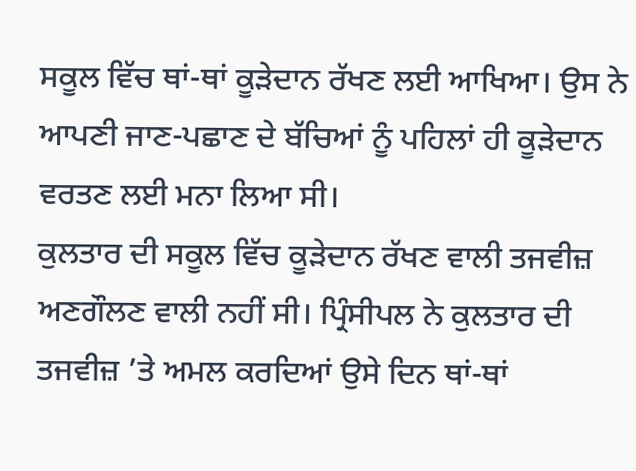ਸਕੂਲ ਵਿੱਚ ਥਾਂ-ਥਾਂ ਕੂੜੇਦਾਨ ਰੱਖਣ ਲਈ ਆਖਿਆ। ਉਸ ਨੇ ਆਪਣੀ ਜਾਣ-ਪਛਾਣ ਦੇ ਬੱਚਿਆਂ ਨੂੰ ਪਹਿਲਾਂ ਹੀ ਕੂੜੇਦਾਨ ਵਰਤਣ ਲਈ ਮਨਾ ਲਿਆ ਸੀ।
ਕੁਲਤਾਰ ਦੀ ਸਕੂਲ ਵਿੱਚ ਕੂੜੇਦਾਨ ਰੱਖਣ ਵਾਲੀ ਤਜਵੀਜ਼ ਅਣਗੌਲਣ ਵਾਲੀ ਨਹੀਂ ਸੀ। ਪ੍ਰਿੰਸੀਪਲ ਨੇ ਕੁਲਤਾਰ ਦੀ ਤਜਵੀਜ਼ ’ਤੇ ਅਮਲ ਕਰਦਿਆਂ ਉਸੇ ਦਿਨ ਥਾਂ-ਥਾਂ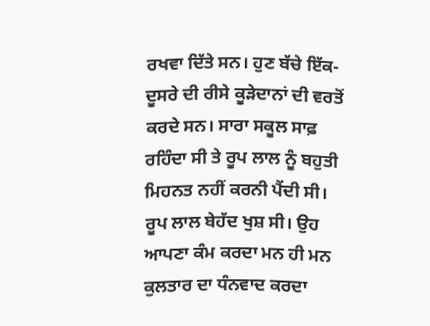ਰਖਵਾ ਦਿੱਤੇ ਸਨ। ਹੁਣ ਬੱਚੇ ਇੱਕ-ਦੂਸਰੇ ਦੀ ਰੀਸੇ ਕੂੜੇਦਾਨਾਂ ਦੀ ਵਰਤੋਂ ਕਰਦੇ ਸਨ। ਸਾਰਾ ਸਕੂਲ ਸਾਫ਼ ਰਹਿੰਦਾ ਸੀ ਤੇ ਰੂਪ ਲਾਲ ਨੂੰ ਬਹੁਤੀ ਮਿਹਨਤ ਨਹੀਂ ਕਰਨੀ ਪੈਂਦੀ ਸੀ। ਰੂਪ ਲਾਲ ਬੇਹੱਦ ਖੁਸ਼ ਸੀ। ਉਹ ਆਪਣਾ ਕੰਮ ਕਰਦਾ ਮਨ ਹੀ ਮਨ ਕੁਲਤਾਰ ਦਾ ਧੰਨਵਾਦ ਕਰਦਾ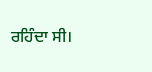ਰਹਿੰਦਾ ਸੀ।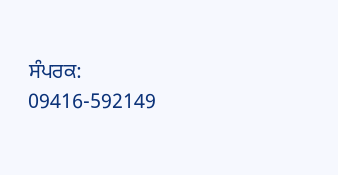ਸੰਪਰਕ: 09416-592149